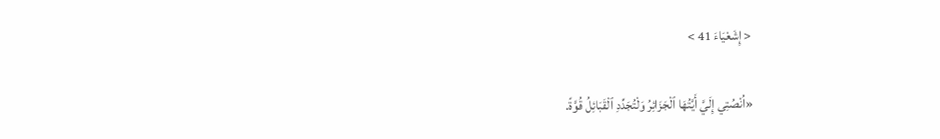< إِشَعْيَاءَ 41 >

«اُنْصُتِي إِلَيَّ أَيَّتُهَا ٱلْجَزَائِرُ وَلْتُجَدِّدِ ٱلْقَبَائِلُ قُوَّةً.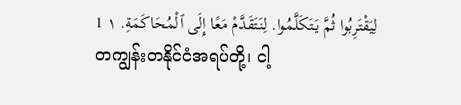لِيَقْتَرِبُوا ثُمَّ يَتَكَلَّمُوا. لِنَتَقَدَّمْ مَعًا إِلَى ٱلْمُحَاكَمَةِ. ١ 1
တကျွန်းတနိုင်ငံအရပ်တို့၊ ငါ့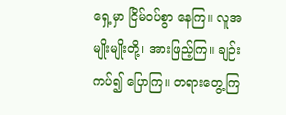ရှေ့မှာ ငြိမ်ဝပ်စွာ နေကြ။ လူအမျိုးမျိုးတို့၊ အားဖြည့်ကြ။ ချဉ်းကပ်၍ ပြောကြ။ တရားတွေ့ကြ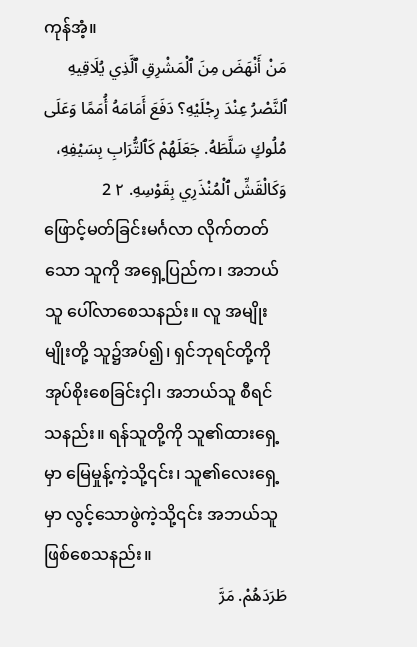ကုန်အံ့။
مَنْ أَنْهَضَ مِنَ ٱلْمَشْرِقِ ٱلَّذِي يُلَاقِيهِ ٱلنَّصْرُ عِنْدَ رِجْلَيْهِ؟ دَفَعَ أَمَامَهُ أُمَمًا وَعَلَى مُلُوكٍ سَلَّطَهُ. جَعَلَهُمْ كَٱلتُّرَابِ بِسَيْفِهِ، وَكَالْقَشِّ ٱلْمُنْذَرِي بِقَوْسِهِ. ٢ 2
ဖြောင့်မတ်ခြင်းမင်္ဂလာ လိုက်တတ်သော သူကို အရှေ့ပြည်က၊ အဘယ်သူ ပေါ်လာစေသနည်း။ လူ အမျိုးမျိုးတို့ သူ၌အပ်၍၊ ရှင်ဘုရင်တို့ကို အုပ်စိုးစေခြင်းငှါ၊ အဘယ်သူ စီရင်သနည်း။ ရန်သူတို့ကို သူ၏ထားရှေ့မှာ မြေမှုန့်ကဲ့သို့၎င်း၊ သူ၏လေးရှေ့မှာ လွင့်သောဖွဲကဲ့သို့၎င်း အဘယ်သူဖြစ်စေသနည်း။
طَرَدَهُمْ. مَرَّ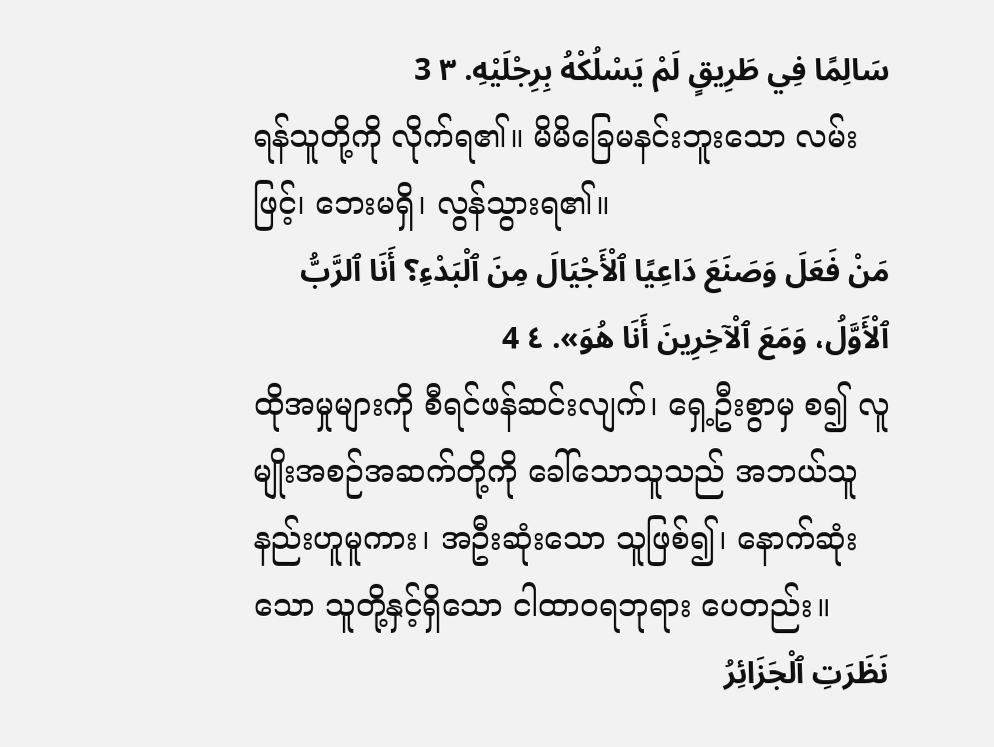سَالِمًا فِي طَرِيقٍ لَمْ يَسْلُكْهُ بِرِجْلَيْهِ. ٣ 3
ရန်သူတို့ကို လိုက်ရ၏။ မိမိခြေမနင်းဘူးသော လမ်းဖြင့်၊ ဘေးမရှိ၊ လွန်သွားရ၏။
مَنْ فَعَلَ وَصَنَعَ دَاعِيًا ٱلْأَجْيَالَ مِنَ ٱلْبَدْءِ؟ أَنَا ٱلرَّبُّ ٱلْأَوَّلُ، وَمَعَ ٱلْآخِرِينَ أَنَا هُوَ». ٤ 4
ထိုအမှုများကို စီရင်ဖန်ဆင်းလျက်၊ ရှေ့ဦးစွာမှ စ၍ လူမျိုးအစဉ်အဆက်တို့ကို ခေါ်သောသူသည် အဘယ်သူနည်းဟူမူကား၊ အဦးဆုံးသော သူဖြစ်၍၊ နောက်ဆုံးသော သူတို့နှင့်ရှိသော ငါထာဝရဘုရား ပေတည်း။
نَظَرَتِ ٱلْجَزَائِرُ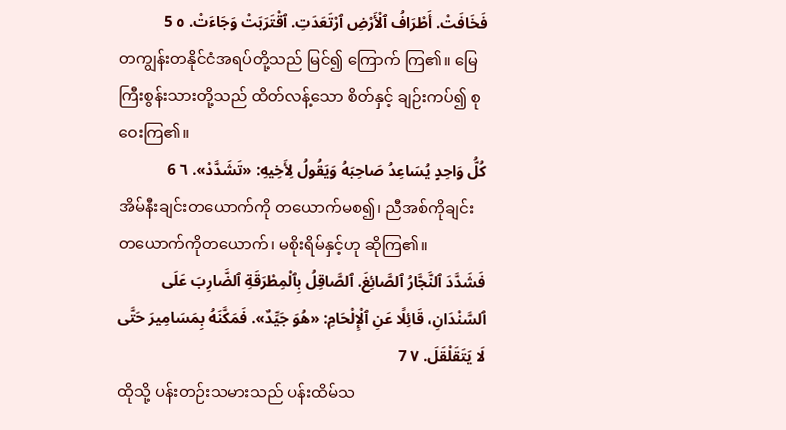فَخَافَتْ. أَطْرَافُ ٱلْأَرْضِ ٱرْتَعَدَتِ. ٱقْتَرَبَتْ وَجَاءَتْ. ٥ 5
တကျွန်းတနိုင်ငံအရပ်တို့သည် မြင်၍ ကြောက် ကြ၏။ မြေကြီးစွန်းသားတို့သည် ထိတ်လန့်သော စိတ်နှင့် ချဉ်းကပ်၍ စုဝေးကြ၏။
كُلُّ وَاحِدٍ يُسَاعِدُ صَاحِبَهُ وَيَقُولُ لِأَخِيهِ: «تَشَدَّدْ». ٦ 6
အိမ်နီးချင်းတယောက်ကို တယောက်မစ၍၊ ညီအစ်ကိုချင်း တယောက်ကိုတယောက်၊ မစိုးရိမ်နှင့်ဟု ဆိုကြ၏။
فَشَدَّدَ ٱلنَّجَّارُ ٱلصَّائِغَ. ٱلصَّاقِلُ بِٱلْمِطْرَقَةِ ٱلضَّارِبَ عَلَى ٱلسَّنْدَانِ، قَائِلًا عَنِ ٱلْإِلْحَامِ: «هُوَ جَيِّدٌ». فَمَكَّنَهُ بِمَسَامِيرَ حَتَّى لَا يَتَقَلْقَلَ. ٧ 7
ထိုသို့ ပန်းတဉ်းသမားသည် ပန်းထိမ်သ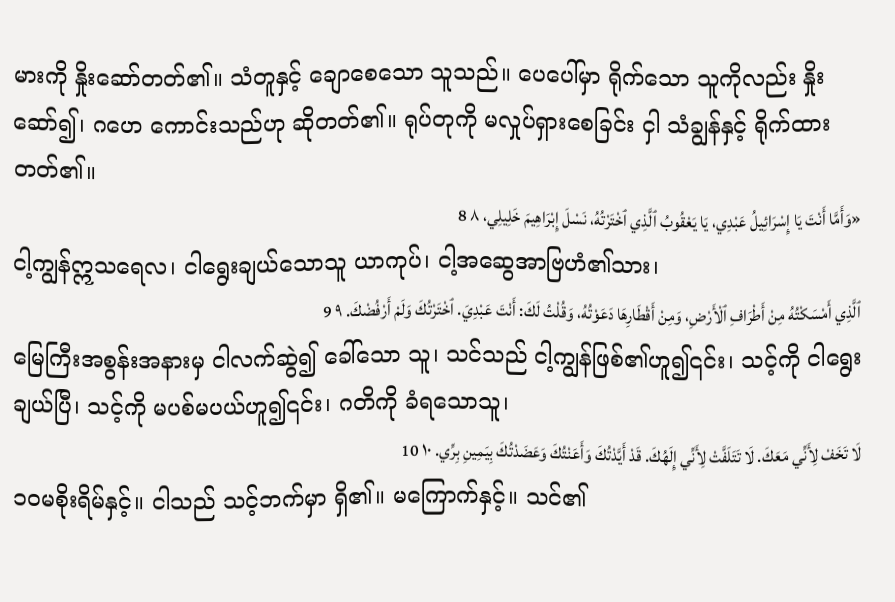မားကို နှိုးဆော်တတ်၏။ သံတူနှင့် ချောစေသော သူသည်။ ပေပေါ်မှာ ရိုက်သော သူကိုလည်း နှိုးဆော်၍၊ ဂဟေ ကောင်းသည်ဟု ဆိုတတ်၏။ ရုပ်တုကို မလှုပ်ရှားစေခြင်း ငှါ သံချွန်နှင့် ရိုက်ထားတတ်၏။
«وَأَمَّا أَنْتَ يَا إِسْرَائِيلُ عَبْدِي، يَا يَعْقُوبُ ٱلَّذِي ٱخْتَرْتُهُ، نَسْلَ إِبْرَاهِيمَ خَلِيلِي، ٨ 8
ငါ့ကျွန်ဣသရေလ၊ ငါရွေးချယ်သောသူ ယာကုပ်၊ ငါ့အဆွေအာဗြဟံ၏သား၊
ٱلَّذِي أَمْسَكْتُهُ مِنْ أَطْرَافِ ٱلْأَرْضِ، وَمِنْ أَقْطَارِهَا دَعَوْتُهُ، وَقُلْتُ لَكَ: أَنْتَ عَبْدِيَ. ٱخْتَرْتُكَ وَلَمْ أَرْفُضْكَ. ٩ 9
မြေကြီးအစွန်းအနားမှ ငါလက်ဆွဲ၍ ခေါ်သော သူ၊ သင်သည် ငါ့ကျွန်ဖြစ်၏ဟူ၍၎င်း၊ သင့်ကို ငါရွေး ချယ်ပြီ၊ သင့်ကို မပစ်မပယ်ဟူ၍၎င်း၊ ဂတိကို ခံရသောသူ၊
لَا تَخَفْ لِأَنِّي مَعَكَ. لَا تَتَلَفَّتْ لِأَنِّي إِلَهُكَ. قَدْ أَيَّدْتُكَ وَأَعَنْتُكَ وَعَضَدْتُكَ بِيَمِينِ بِرِّي. ١٠ 10
၁၀မစိုးရိမ်နှင့်။ ငါသည် သင့်ဘက်မှာ ရှိ၏။ မကြောက်နှင့်။ သင်၏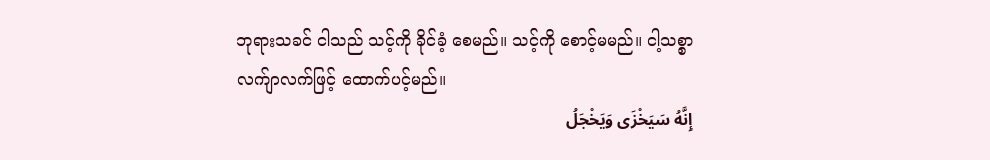ဘုရားသခင် ငါသည် သင့်ကို ခိုင်ခံ့ စေမည်။ သင့်ကို စောင့်မမည်။ ငါ့သစ္စာလက်ျာလက်ဖြင့် ထောက်ပင့်မည်။
إِنَّهُ سَيَخْزَى وَيَخْجَلُ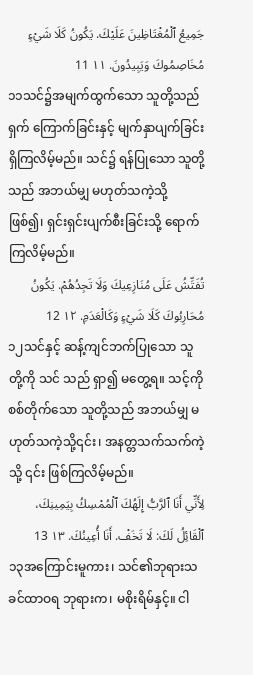جَمِيعُ ٱلْمُغْتَاظِينَ عَلَيْكَ. يَكُونُ كَلَا شَيْءٍ مُخَاصِمُوكَ وَيَبِيدُونَ. ١١ 11
၁၁သင်၌အမျက်ထွက်သော သူတို့သည် ရှက် ကြောက်ခြင်းနှင့် မျက်နှာပျက်ခြင်း ရှိကြလိမ့်မည်။ သင်၌ ရန်ပြုသော သူတို့သည် အဘယ်မျှ မဟုတ်သကဲ့သို့ ဖြစ်၍၊ ရှင်းရှင်းပျက်စီးခြင်းသို့ ရောက်ကြလိမ့်မည်။
تُفَتِّشُ عَلَى مُنَازِعِيكَ وَلَا تَجِدُهُمْ. يَكُونُ مُحَارِبُوكَ كَلَا شَيْءٍ وَكَالْعَدَمِ. ١٢ 12
၁၂သင်နှင့် ဆန့်ကျင်ဘက်ပြုသော သူတို့ကို သင် သည် ရှာ၍ မတွေ့ရ။ သင့်ကို စစ်တိုက်သော သူတို့သည် အဘယ်မျှ မဟုတ်သကဲ့သို့၎င်း၊ အနတ္တသက်သက်ကဲ့သို့ ၎င်း ဖြစ်ကြလိမ့်မည်။
لِأَنِّي أَنَا ٱلرَّبُّ إِلَهُكَ ٱلْمُمْسِكُ بِيَمِينِكَ، ٱلْقَائِلُ لَكَ: لَا تَخَفْ. أَنَا أُعِينُكَ. ١٣ 13
၁၃အကြောင်းမူကား၊ သင်၏ဘုရားသခင်ထာဝရ ဘုရားက၊ မစိုးရိမ်နှင့်။ ငါ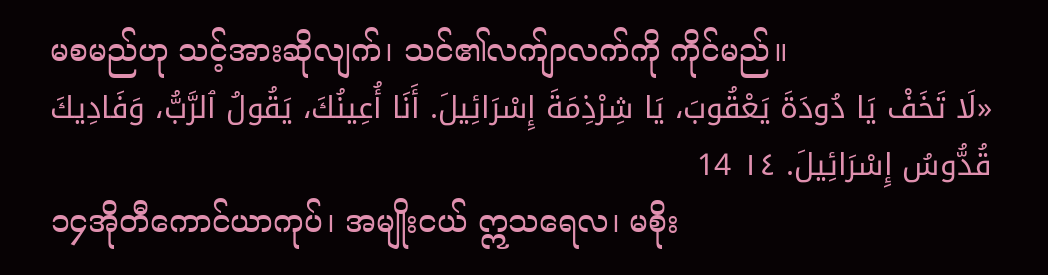မစမည်ဟု သင့်အားဆိုလျက်၊ သင်၏လက်ျာလက်ကို ကိုင်မည်။
«لَا تَخَفْ يَا دُودَةَ يَعْقُوبَ، يَا شِرْذِمَةَ إِسْرَائِيلَ. أَنَا أُعِينُكَ، يَقُولُ ٱلرَّبُّ، وَفَادِيكَ قُدُّوسُ إِسْرَائِيلَ. ١٤ 14
၁၄အိုတီကောင်ယာကုပ်၊ အမျိုးငယ် ဣသရေလ၊ မစိုး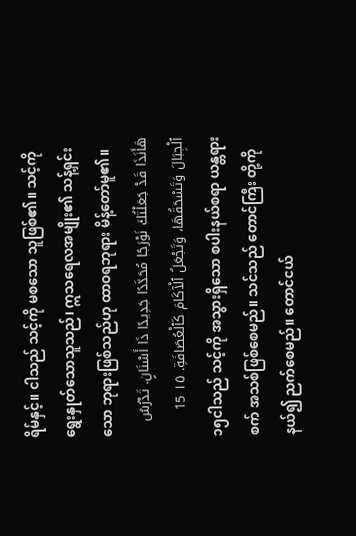ရိမ်နှင့်။ ငါသည် သင့်ကို မစသော သူဖြစ်၏။ သင့်ကို ရွေးနှုတ်သောသူသည်၊ ဣသရေလအမျိုး၏ သန့်ရှင်း သော ဘုရားဖြစ်သည်ဟု ထာဝရဘုရား မိန့်တော်မူ၏။
هَأَنَذَا قَدْ جَعَلْتُكَ نَوْرَجًا مُحَدَّدًا جَدِيدًا ذَا أَسْنَانٍ. تَدْرُسُ ٱلْجِبَالَ وَتَسْحَقُهَا، وَتَجْعَلُ ٱلْآكَامَ كَٱلْعُصَافَةِ. ١٥ 15
၁၅ငါသည် သင့်ကို အသွားရှိသော စပါးနယ်စရာ ယန္တရားစက် အသစ်ဖြစ်စေမည်။ သင်သည် တောင်ကြီး တို့ကို နယ်၍ ညက်စေမည်။ တောင်ငယ်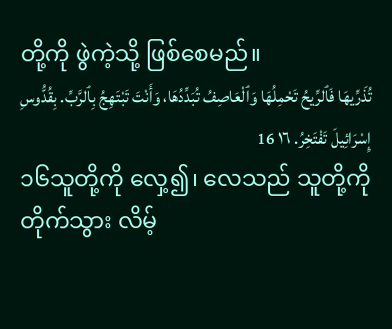တို့ကို ဖွဲကဲ့သို့ ဖြစ်စေမည်။
تُذَرِّيهَا فَٱلرِّيحُ تَحْمِلُهَا وَٱلْعَاصِفُ تُبَدِّدُهَا، وَأَنْتَ تَبْتَهِجُ بِٱلرَّبِّ. بِقُدُّوسِ إِسْرَائِيلَ تَفْتَخِرُ. ١٦ 16
၁၆သူတို့ကို လှေ့၍၊ လေသည် သူတို့ကို တိုက်သွား လိမ့်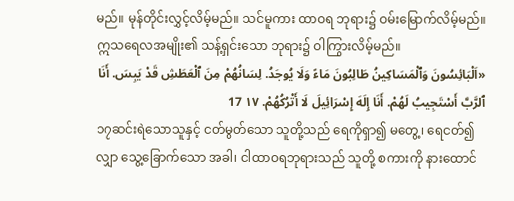မည်။ မုန်တိုင်းလွှင့်လိမ့်မည်။ သင်မူကား ထာဝရ ဘုရား၌ ဝမ်းမြောက်လိမ့်မည်။ ဣသရေလအမျိုး၏ သန့်ရှင်းသော ဘုရား၌ ဝါကြွားလိမ့်မည်။
«اَلْبَائِسُونَ وَٱلْمَسَاكِينُ طَالِبُونَ مَاءً وَلَا يُوجَدُ. لِسَانُهُمْ مِنَ ٱلْعَطَشِ قَدْ يَبِسَ. أَنَا ٱلرَّبَّ أَسْتَجِيبُ لَهُمْ. أَنَا إِلَهَ إِسْرَائِيلَ لَا أَتْرُكُهُمْ. ١٧ 17
၁၇ဆင်းရဲသောသူနှင့် ငတ်မွတ်သော သူတို့သည် ရေကိုရှာ၍ မတွေ့၊ ရေငတ်၍ လျှာ သွေ့ခြောက်သော အခါ၊ ငါထာဝရဘုရားသည် သူတို့ စကားကို နားထောင်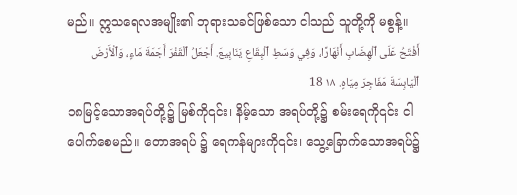မည်။ ဣသရေလအမျိုး၏ ဘုရားသခင်ဖြစ်သော ငါသည် သူတို့ကို မစွန့်။
أَفْتَحُ عَلَى ٱلْهِضَابِ أَنْهَارًا، وَفِي وَسَطِ ٱلْبِقَاعِ يَنَابِيعَ. أَجْعَلُ ٱلْقَفْرَ أَجَمَةَ مَاءٍ، وَٱلْأَرْضَ ٱلْيَابِسَةَ مَفَاجِرَ مِيَاهٍ. ١٨ 18
၁၈မြင့်သောအရပ်တို့၌ မြစ်ကို၎င်း၊ နိမ့်သော အရပ်တို့၌ စမ်းရေကို၎င်း ငါပေါက်စေမည်။ တောအရပ် ၌ ရေကန်များကို၎င်း၊ သွေ့ခြောက်သောအရပ်၌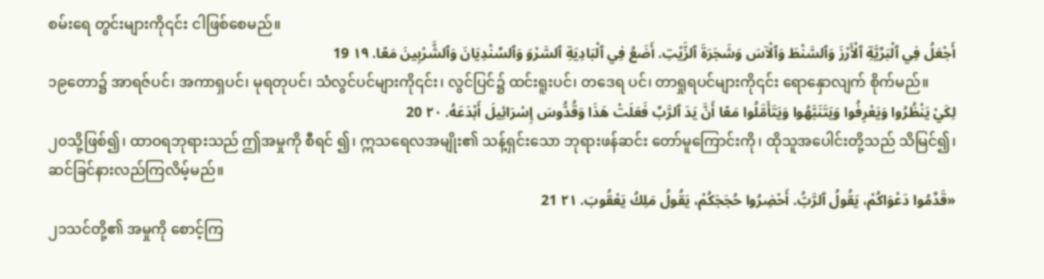စမ်းရေ တွင်းများကို၎င်း ငါဖြစ်စေမည်။
أَجْعَلُ فِي ٱلْبَرِّيَّةِ ٱلْأَرْزَ وَٱلسَّنْطَ وَٱلْآسَ وَشَجَرَةَ ٱلزَّيْتِ. أَضَعُ فِي ٱلْبَادِيَةِ ٱلسَّرْوَ وَٱلسِّنْدِيَانَ وَٱلشَّرْبِينَ مَعًا. ١٩ 19
၁၉တော၌ အာရဇ်ပင်၊ အကာရှပင်၊ မုရတုပင်၊ သံလွင်ပင်များကို၎င်း၊ လွင်ပြင်၌ ထင်းရူးပင်၊ တဒေရ ပင်၊ တာရှုရပင်များကို၎င်း ရောနှောလျက် စိုက်မည်။
لِكَيْ يَنْظُرُوا وَيَعْرِفُوا وَيَتَنَبَّهُوا وَيَتَأَمَّلُوا مَعًا أَنَّ يَدَ ٱلرَّبِّ فَعَلَتْ هَذَا وَقُدُّوسَ إِسْرَائِيلَ أَبْدَعَهُ. ٢٠ 20
၂၀သို့ဖြစ်၍၊ ထာဝရဘုရားသည် ဤအမှုကို စီရင် ၍၊ ဣသရေလအမျိုး၏ သန့်ရှင်းသော ဘုရားဖန်ဆင်း တော်မူကြောင်းကို၊ ထိုသူအပေါင်းတို့သည် သိမြင်၍၊ ဆင်ခြင်နားလည်ကြလိမ့်မည်။
«قَدِّمُوا دَعْوَاكُمْ، يَقُولُ ٱلرَّبُّ. أَحْضِرُوا حُجَجَكُمْ، يَقُولُ مَلِكُ يَعْقُوبَ. ٢١ 21
၂၁သင်တို့၏ အမှုကို စောင့်ကြ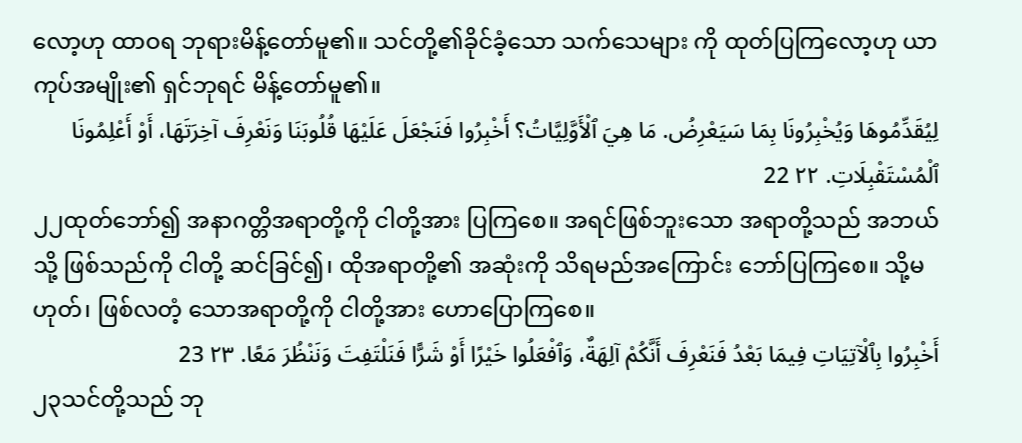လော့ဟု ထာဝရ ဘုရားမိန့်တော်မူ၏။ သင်တို့၏ခိုင်ခံ့သော သက်သေများ ကို ထုတ်ပြကြလော့ဟု ယာကုပ်အမျိုး၏ ရှင်ဘုရင် မိန့်တော်မူ၏။
لِيُقَدِّمُوهَا وَيُخْبِرُونَا بِمَا سَيَعْرِضُ. مَا هِيَ ٱلْأَوَّلِيَّاتُ؟ أَخْبِرُوا فَنَجْعَلَ عَلَيْهَا قُلُوبَنَا وَنَعْرِفَ آخِرَتَهَا، أَوْ أَعْلِمُونَا ٱلْمُسْتَقْبِلَاتِ. ٢٢ 22
၂၂ထုတ်ဘော်၍ အနာဂတ္တိအရာတို့ကို ငါတို့အား ပြကြစေ။ အရင်ဖြစ်ဘူးသော အရာတို့သည် အဘယ်သို့ ဖြစ်သည်ကို ငါတို့ ဆင်ခြင်၍၊ ထိုအရာတို့၏ အဆုံးကို သိရမည်အကြောင်း ဘော်ပြကြစေ။ သို့မဟုတ်၊ ဖြစ်လတံ့ သောအရာတို့ကို ငါတို့အား ဟောပြောကြစေ။
أَخْبِرُوا بِٱلْآتِيَاتِ فِيمَا بَعْدُ فَنَعْرِفَ أَنَّكُمْ آلِهَةٌ، وَٱفْعَلُوا خَيْرًا أَوْ شَرًّا فَنَلْتَفِتَ وَنَنْظُرَ مَعًا. ٢٣ 23
၂၃သင်တို့သည် ဘု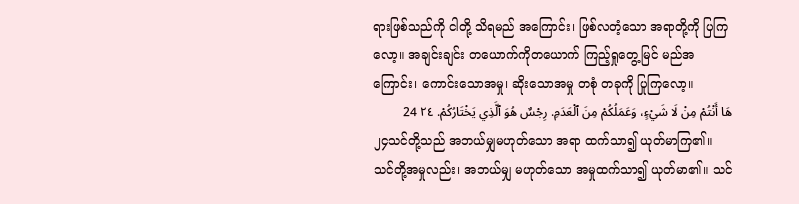ရားဖြစ်သည်ကို ငါတို့ သိရမည် အကြောင်း၊ ဖြစ်လတံ့သော အရာတို့ကို ပြကြလော့။ အချင်းချင်း တယောက်ကိုတယောက် ကြည့်ရှုတွေ့မြင် မည်အကြောင်း၊ ကောင်းသောအမှု၊ ဆိုးသောအမှု တစုံ တခုကို ပြုကြလော့။
هَا أَنْتُمْ مِنْ لَا شَيْءٍ، وَعَمَلُكُمْ مِنَ ٱلْعَدَمِ. رِجْسٌ هُوَ ٱلَّذِي يَخْتَارُكُمْ. ٢٤ 24
၂၄သင်တို့သည် အဘယ်မျှမဟုတ်သော အရာ ထက်သာ၍ ယုတ်မာကြ၏။ သင်တို့အမှုလည်း၊ အဘယ်မျှ မဟုတ်သော အမှုထက်သာ၍ ယုတ်မာ၏။ သင်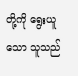တို့ကို ရွေးယူသော သူသည်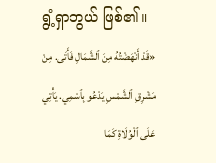ရွံ့ရှာဘွယ် ဖြစ်၏။
«قَدْ أَنْهَضْتُهُ مِنَ ٱلشَّمَالِ فَأَتَى. مِنْ مَشْرِقِ ٱلشَّمْسِ يَدْعُو بِٱسْمِي. يَأْتِي عَلَى ٱلْوُلَاةِ كَمَا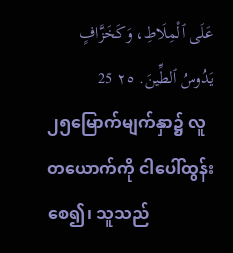عَلَى ٱلْمِلَاطِ، وَكَخَزَّافٍ يَدُوسُ ٱلطِّينَ. ٢٥ 25
၂၅မြောက်မျက်နှာ၌ လူတယောက်ကို ငါပေါ်ထွန်း စေ၍၊ သူသည်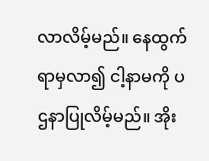လာလိမ့်မည်။ နေထွက်ရာမှလာ၍ ငါ့နာမကို ပဌနာပြုလိမ့်မည်။ အိုး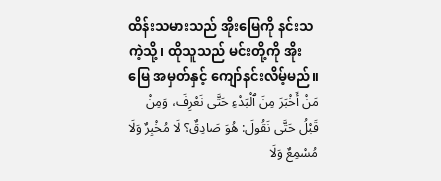ထိန်းသမားသည် အိုးမြေကို နင်းသကဲ့သို့၊ ထိုသူသည် မင်းတို့ကို အိုးမြေ အမှတ်နှင့် ကျော်နင်းလိမ့်မည်။
مَنْ أَخْبَرَ مِنَ ٱلْبَدْءِ حَتَّى نَعْرِفَ، وَمِنْ قَبْلُ حَتَّى نَقُولَ: هُوَ صَادِقٌ؟ لَا مُخْبِرٌ وَلَا مُسْمِعٌ وَلَا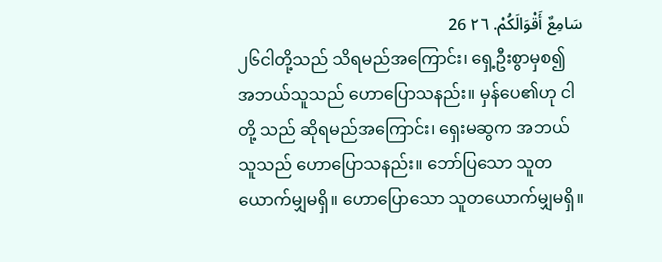سَامِعٌ أَقْوَالَكُمْ. ٢٦ 26
၂၆ငါတို့သည် သိရမည်အကြောင်း၊ ရှေ့ဦးစွာမှစ၍ အဘယ်သူသည် ဟောပြောသနည်း။ မှန်ပေ၏ဟု ငါတို့ သည် ဆိုရမည်အကြောင်း၊ ရှေးမဆွက အဘယ်သူသည် ဟောပြောသနည်း။ ဘော်ပြသော သူတယောက်မျှမရှိ။ ဟောပြောသော သူတယောက်မျှမရှိ။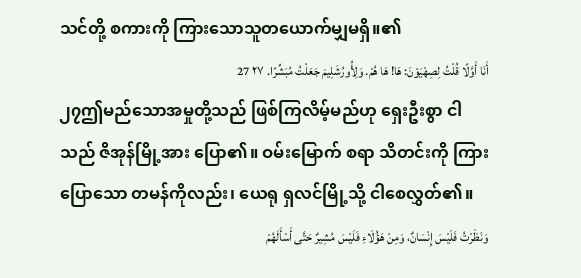သင်တို့ စကားကို ကြားသောသူတယောက်မျှမရှိ။၏
أَنَا أَوَّلًا قُلْتُ لِصِهْيَوْنَ: هَا! هَا هُمْ. وَلِأُورُشَلِيمَ جَعَلْتُ مُبَشِّرًا. ٢٧ 27
၂၇ဤမည်သောအမှုတို့သည် ဖြစ်ကြလိမ့်မည်ဟု ရှေးဦးစွာ ငါသည် ဇိအုန်မြို့အား ပြော၏။ ဝမ်းမြောက် စရာ သိတင်းကို ကြားပြောသော တမန်ကိုလည်း၊ ယေရု ရှလင်မြို့သို့ ငါစေလွှတ်၏။
وَنَظَرْتُ فَلَيْسَ إِنْسَانٌ، وَمِنْ هَؤُلَاءِ فَلَيْسَ مُشِيرٌ حَتَّى أَسْأَلَهُمْ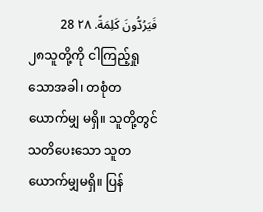فَيَرُدُّونَ كَلِمَةً. ٢٨ 28
၂၈သူတို့ကို ငါကြည့်ရှုသောအခါ၊ တစုံတယောက်မျှ မရှိ။ သူတို့တွင် သတိပေးသော သူတယောက်မျှမရှိ။ ပြန်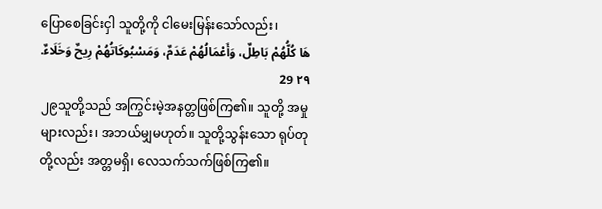ပြောစေခြင်းငှါ သူတို့ကို ငါမေးမြန်းသော်လည်း၊
هَا كُلُّهُمْ بَاطِلٌ، وَأَعْمَالُهُمْ عَدَمٌ، وَمَسْبُوكَاتُهُمْ رِيحٌ وَخَلَاءٌ. ٢٩ 29
၂၉သူတို့သည် အကြွင်းမဲ့အနတ္တဖြစ်ကြ၏။ သူတို့ အမှုများလည်း၊ အဘယ်မျှမဟုတ်။ သူတို့သွန်းသော ရုပ်တု တို့လည်း အတ္တမရှိ၊ လေသက်သက်ဖြစ်ကြ၏။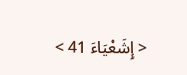< إِشَعْيَاءَ 41 >